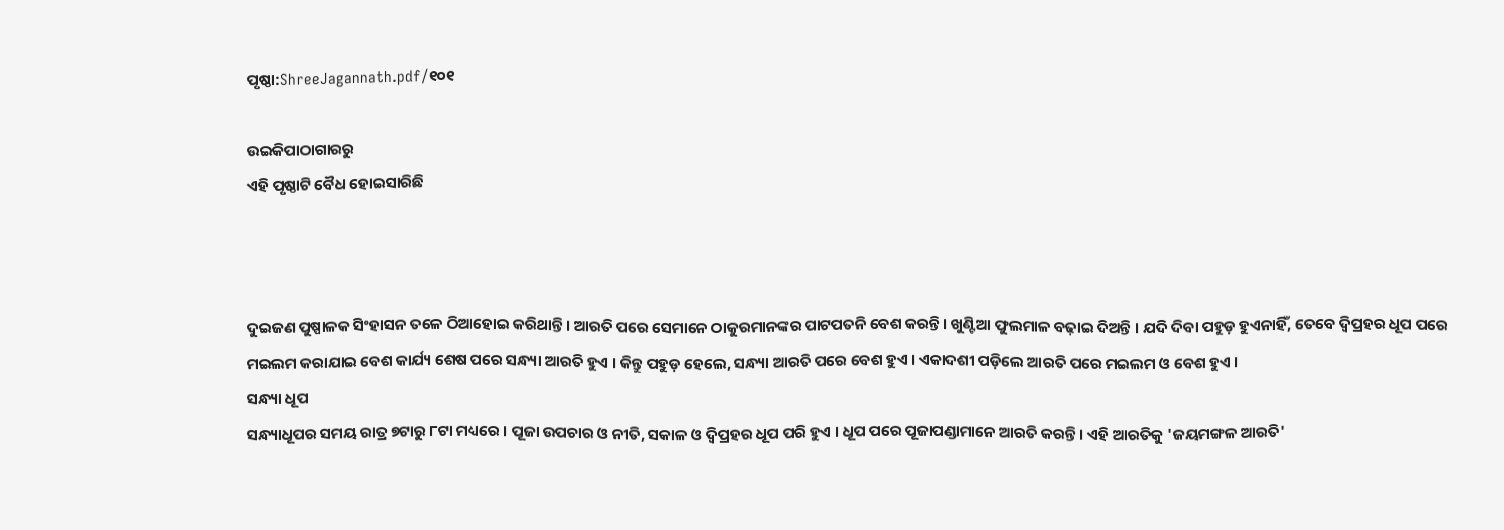ପୃଷ୍ଠା:ShreeJagannath.pdf/୧୦୧

ଉଇକିପାଠାଗାର‌ରୁ
ଏହି ପୃଷ୍ଠାଟି ବୈଧ ହୋଇସାରିଛି



ଦୁଇଜଣ ପୁଷ୍ପାଳକ ସିଂହାସନ ତଳେ ଠିଆହୋଇ କରିଥାନ୍ତି । ଆରତି ପରେ ସେମାନେ ଠାକୁରମାନଙ୍କର ପାଟପତନି ବେଶ କରନ୍ତି । ଖୁଣ୍ଟିଆ ଫୁଲମାଳ ବଢ଼ାଇ ଦିଅନ୍ତି । ଯଦି ଦିବା ପହୁଡ଼ ହୁଏନାହିଁ, ତେବେ ଦ୍ବିପ୍ରହର ଧୂପ ପରେ ମଇଲମ କରାଯାଇ ବେଶ କାର୍ଯ୍ୟ ଶେଷ ପରେ ସନ୍ଧ୍ୟା ଆରତି ହୁଏ । କିନ୍ତୁ ପହୁଡ଼ ହେଲେ, ସନ୍ଧ୍ୟା ଆରତି ପରେ ବେଶ ହୁଏ । ଏକାଦଶୀ ପଡ଼ିଲେ ଆରତି ପରେ ମଇଲମ ଓ ବେଶ ହୁଏ ।
ସନ୍ଧ୍ୟା ଧୂପ
ସନ୍ଧ୍ୟାଧୂପର ସମୟ ରାତ୍ର ୭ଟାରୁ ୮ଟା ମଧ୍ୟରେ । ପୂଜା ଉପଚାର ଓ ନୀତି, ସକାଳ ଓ ଦ୍ବିପ୍ରହର ଧୂପ ପରି ହୁଏ । ଧୂପ ପରେ ପୂଜାପଣ୍ଡାମାନେ ଆରତି କରନ୍ତି । ଏହି ଆରତିକୁ 'ଜୟମଙ୍ଗଳ ଆରତି'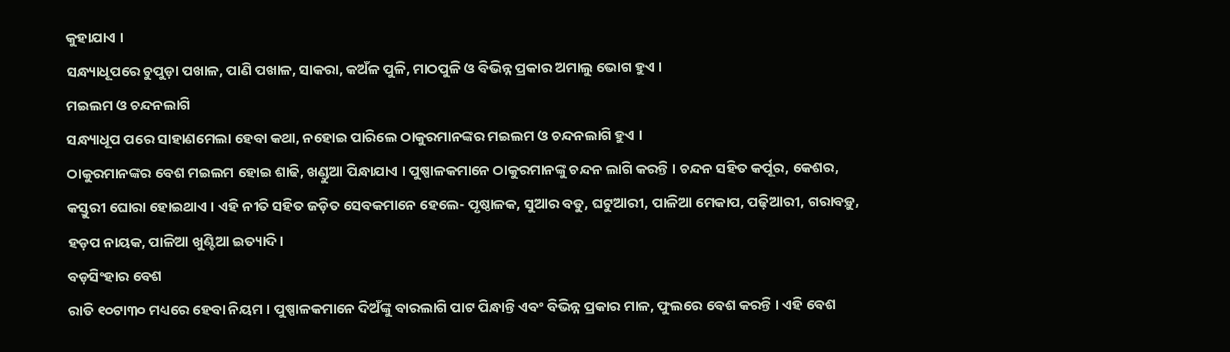କୁହାଯାଏ ।
ସନ୍ଧ୍ୟାଧୂପରେ ଚୁପୁଡ଼ା ପଖାଳ, ପାଣି ପଖାଳ, ସାକରା, କଅଁଳ ପୁଳି, ମାଠପୁଳି ଓ ବିଭିନ୍ନ ପ୍ରକାର ଅମାଲୁ ଭୋଗ ହୁଏ ।
ମଇଲମ ଓ ଚନ୍ଦନଲାଗି
ସନ୍ଧ୍ୟାଧୂପ ପରେ ସାହାଣମେଲା ହେବା କଥା, ନହୋଇ ପାରିଲେ ଠାକୁରମାନଙ୍କର ମଇଲମ ଓ ଚନ୍ଦନଲାଗି ହୁଏ ।
ଠାକୁରମାନଙ୍କର ବେଶ ମଇଲମ ହୋଇ ଶାଢି, ଖଣ୍ଡୁଆ ପିନ୍ଧାଯାଏ । ପୁଷ୍ପାଳକମାନେ ଠାକୁରମାନଙ୍କୁ ଚନ୍ଦନ ଲାଗି କରନ୍ତି । ଚନ୍ଦନ ସହିତ କର୍ପୂର, କେଶର, କସ୍ତୁରୀ ଘୋରା ହୋଇଥାଏ । ଏହି ନୀତି ସହିତ ଜଡ଼ିତ ସେବକମାନେ ହେଲେ- ପୃଷ୍ଠାଳକ, ସୁଆର ବଡୁ, ଘଟୁଆରୀ, ପାଳିଆ ମେକାପ, ପଢ଼ିଆରୀ, ଗରାବଡ଼ୁ, ହଡ଼ପ ନାୟକ, ପାଳିଆ ଖୁଣ୍ଟିଆ ଇତ୍ୟାଦି ।
ବଡ଼ସିଂହାର ବେଶ
ରାତି ୧୦ଟା୩୦ ମଧ୍ୟରେ ହେବା ନିୟମ । ପୁଷ୍ପାଳକମାନେ ଦିଅଁଙ୍କୁ ବାରଲାଗି ପାଟ ପିନ୍ଧାନ୍ତି ଏବଂ ବିଭିନ୍ନ ପ୍ରକାର ମାଳ, ଫୁଲରେ ବେଶ କରନ୍ତି । ଏହି ବେଶ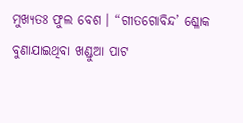ମୁଖ୍ୟତଃ ଫୁଲ ବେଶ । “ଗୀତଗୋବିନ୍ଦ’ ଶ୍ଳୋକ ବୁଣାଯାଇଥିବା ଖଣ୍ଡୁଆ ପାଟ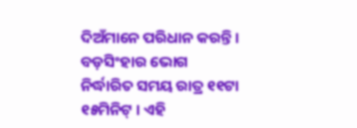ଦିଅଁମାନେ ପରିଧାନ କରନ୍ତି ।
ବଡ଼ସିଂହାର ଭୋଗ
ନିର୍ଦ୍ଧାରିତ ସମୟ ରାତ୍ର ୧୧ଟା ୧୫ମିନିଟ୍ । ଏହି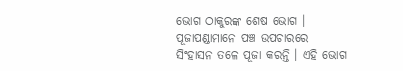ଭୋଗ ଠାକୁରଙ୍କ ଶେଷ ଭୋଗ । ପୂଜାପଣ୍ଡାମାନେ ପଞ୍ଚ ଉପଚାରରେ ସିଂହାସନ ତଳେ ପୂଜା କରନ୍ତି । ଏହି ଭୋଗ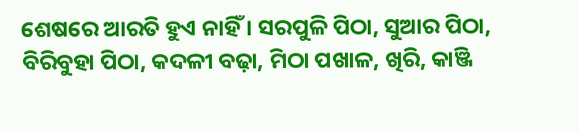ଶେଷରେ ଆରତି ହୁଏ ନାହିଁ । ସରପୁଳି ପିଠା, ସୁଆର ପିଠା, ବିରିବୁହା ପିଠା, କଦଳୀ ବଢ଼ା, ମିଠା ପଖାଳ, ଖିରି, କାଞ୍ଜି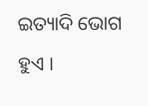ଇତ୍ୟାଦି ଭୋଗ ହୁଏ ।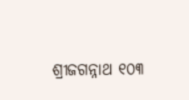ଶ୍ରୀଜଗନ୍ନାଥ ୧୦୩